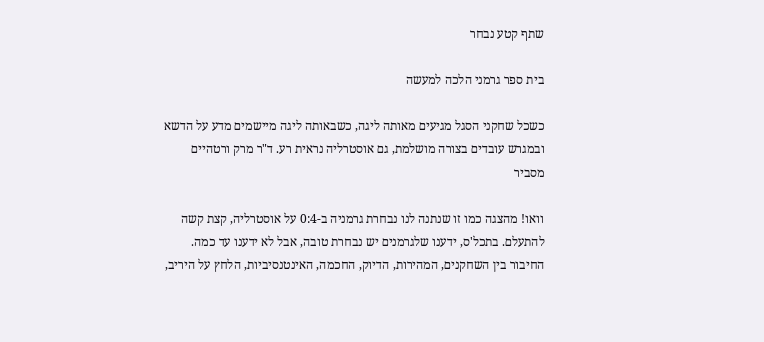שתף קטע נבחר

בית ספר גרמני הלכה למעשה

כשכל שחקני הסגל מגיעים מאותה ליגה, כשבאותה ליגה מיישמים מדע על הדשא ובמגרש עובדים בצורה מושלמת, גם אוסטרליה נראית רע. ד"ר מרק ורטהיים מסביר

וואו! מהצגה כמו זו שנתנה לנו נבחרת גרמניה ב-0:4 על אוסטרליה, קצת קשה להתעלם. בתכל'ס, ידענו שלגרמנים יש נבחרת טובה, אבל לא ידענו עד כמה. החיבור בין השחקנים, המהירות, הדיוק, החכמה, האינטנסיביות, הלחץ על היריב,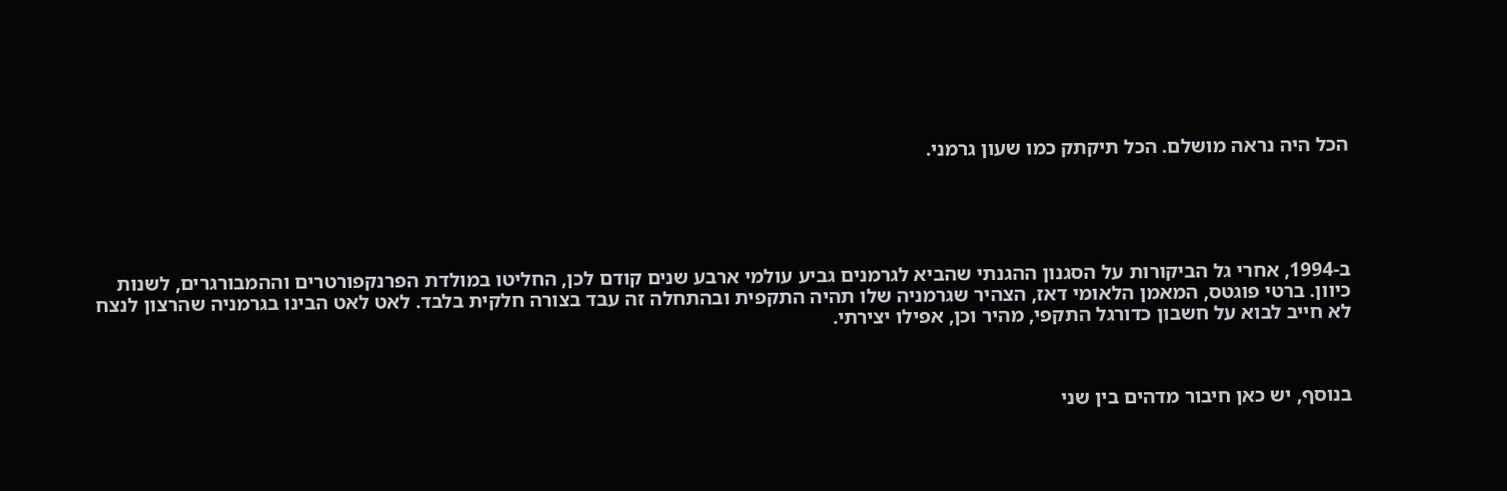הכל היה נראה מושלם. הכל תיקתק כמו שעון גרמני.





ב-1994, אחרי גל הביקורות על הסגנון ההגנתי שהביא לגרמנים גביע עולמי ארבע שנים קודם לכן, החליטו במולדת הפרנקפורטרים וההמבורגרים, לשנות כיוון. ברטי פוגטס, המאמן הלאומי דאז, הצהיר שגרמניה שלו תהיה התקפית ובהתחלה זה עבד בצורה חלקית בלבד. לאט לאט הבינו בגרמניה שהרצון לנצח לא חייב לבוא על חשבון כדורגל התקפי, מהיר וכן, אפילו יצירתי.



בנוסף, יש כאן חיבור מדהים בין שני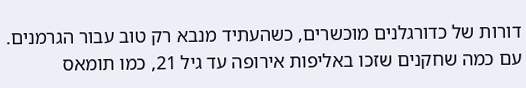דורות של כדורגלנים מוכשרים, כשהעתיד מנבא רק טוב עבור הגרמנים. עם כמה שחקנים שזכו באליפות אירופה עד גיל 21, כמו תומאס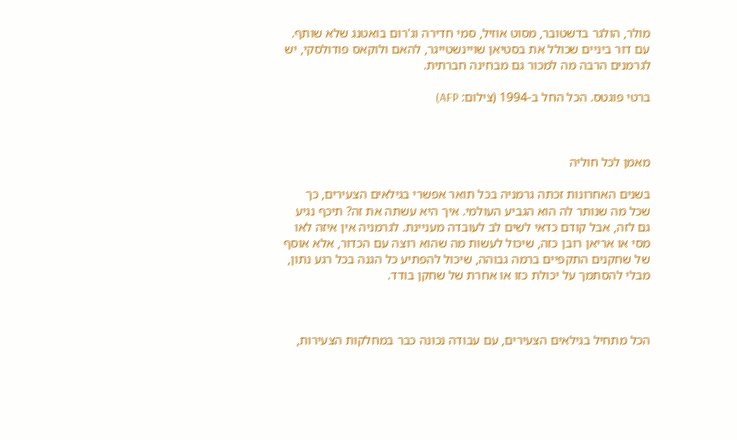מולר, הולגר בדשטובר, מסוט אוזיל, סמי חדירה וג'רום בואטנג שלא שותף. עם דור ביניים שכולל את בסטיאן שויינשטייגר, להאם ולוקאס פודולסקי, יש לגרמנים הרבה מה למכור גם מבחינה חברתית.

ברטי פוגטס. הכל החל ב-1994 (צילום: AFP)



מאמן לכל חוליה

בשנים האחרונות זכתה גרמניה בכל תואר אפשרי בגילאים הצעירים, כך שכל מה שנותר לה הוא הגביע העולמי. איך היא עשתה את זה? תיכף נגיע גם לזה, אבל קודם כדאי לשים לב לעובדה מעניינת. לגרמניה אין איזה לאו מסי או אריאן רובן כזה, שיכול לעשות מה שהוא רוצה עם הכדור, אלא אוסף של שחקנים התקפיים ברמה גבוהה, שיכול להפתיע כל הגנה בכל רגע נתון, מבלי להסתמך על יכולת כזו או אחרת של שחקן בודד.



הכל מתחיל בגילאים הצעירים, עם עבודה נכונה כבר במחלקות הצעירות,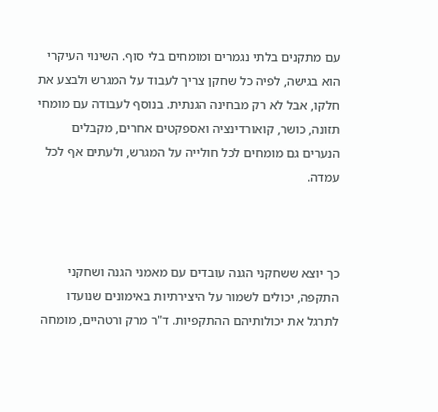עם מתקנים בלתי נגמרים ומומחים בלי סוף. השינוי העיקרי הוא בגישה, לפיה כל שחקן צריך לעבוד על המגרש ולבצע את חלקו, אבל לא רק מבחינה הגנתית. בנוסף לעבודה עם מומחי תזונה, כושר, קואורדינציה ואספקטים אחרים, מקבלים הנערים גם מומחים לכל חולייה על המגרש, ולעתים אף לכל עמדה.



כך יוצא ששחקני הגנה עובדים עם מאמני הגנה ושחקני התקפה, יכולים לשמור על היצירתיות באימונים שנועדו לתרגל את יכולותיהם ההתקפיות. ד"ר מרק ורטהיים, מומחה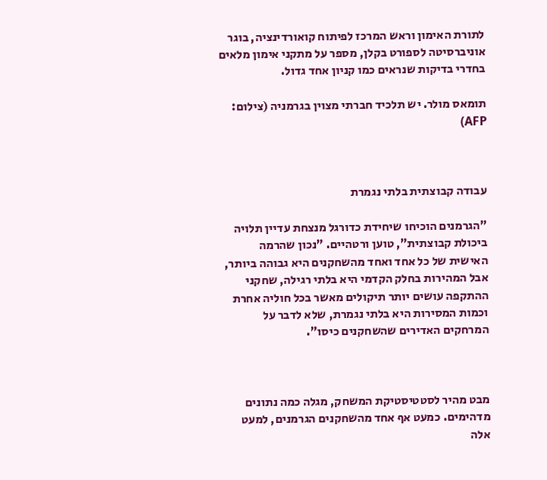לתורת האימון וראש המרכז לפיתוח קואורדינציה, בוגר אוניברסיטה לספורט בקלן, מספר על מתקני אימון מלאים בחדרי בדיקות שנראים כמו קניון אחד גדול.

תומאס מולר. יש תלכיד חברתי מצוין בגרמניה (צילום: AFP)



עבודה קבוצתית בלתי נגמרת

"הגרמנים הוכיחו שיחידת כדורגל מנצחת עדיין תלויה ביכולת קבוצתית", טוען ורטהיים. "נכון שהרמה האישית של כל אחד ואחד מהשחקנים היא גבוהה ביותר, אבל המהירות בחלק הקדמי היא בלתי רגילה, שחקני ההתקפה עושים יותר תיקולים מאשר בכל חוליה אחרת וכמות המסירות היא בלתי נגמרת, שלא לדבר על המרחקים האדירים שהשחקנים כיסו".



מבט מהיר לסטטיסטיקת המשחק, מגלה כמה נתונים מדהימים. כמעט אף אחד מהשחקנים הגרמנים, למעט אלה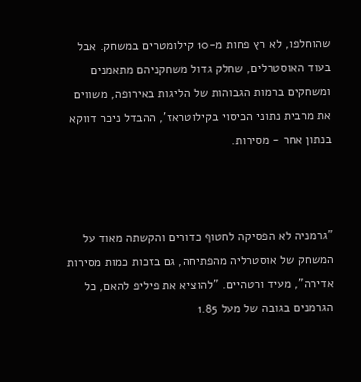שהוחלפו, לא רץ פחות מ-10 קילומטרים במשחק. אבל בעוד האוסטרלים, שחלק גדול משחקניהם מתאמנים ומשחקים ברמות הגבוהות של הליגות באירופה, משווים את מרבית נתוני הכיסוי בקילוטראז', ההבדל ניכר דווקא בנתון אחר - מסירות.



"גרמניה לא הפסיקה לחטוף כדורים והקשתה מאוד על המשחק של אוסטרליה מהפתיחה, גם בזכות כמות מסירות אדירה", מעיד ורטהיים. "להוציא את פיליפ להאם, כל הגרמנים בגובה של מעל 1.85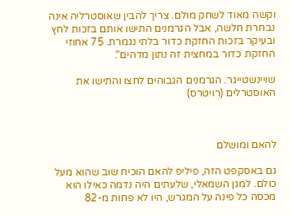וקשה מאוד לשחק מולם. צריך להבין שאוסטרליה אינה נבחרת חלשה, אבל הגרמנים התישו אותם בזכות לחץ ובעיקר בזכות החזקת כדור בלתי נגמרת. 75 אחוזי החזקת כדור במחצית זה נתון מדהים".

שויינשטייגר. הגרמנים הגבוהים לחצו והתישו את האוסטרלים (רויטרס)



להאם ומושלם

גם באסקפט הזה, פיליפ להאם הוכיח שוב שהוא מעל כולם. למגן השמאלי, שלעתים היה נדמה כאילו הוא מכסה כל פינה על המגרש, היו לא פחות מ-82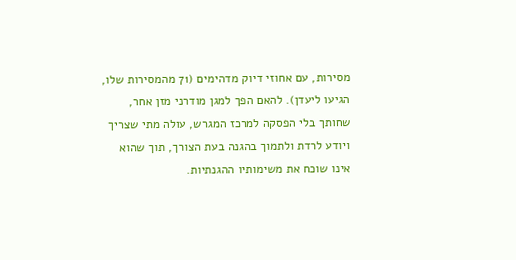מסירות, עם אחוזי דיוק מדהימים (71 מהמסירות שלו, הגיעו ליעדן). להאם הפך למגן מודרני מזן אחר, שחותך בלי הפסקה למרכז המגרש, עולה מתי שצריך ויודע לרדת ולתמוך בהגנה בעת הצורך, תוך שהוא אינו שוכח את משימותיו ההגנתיות.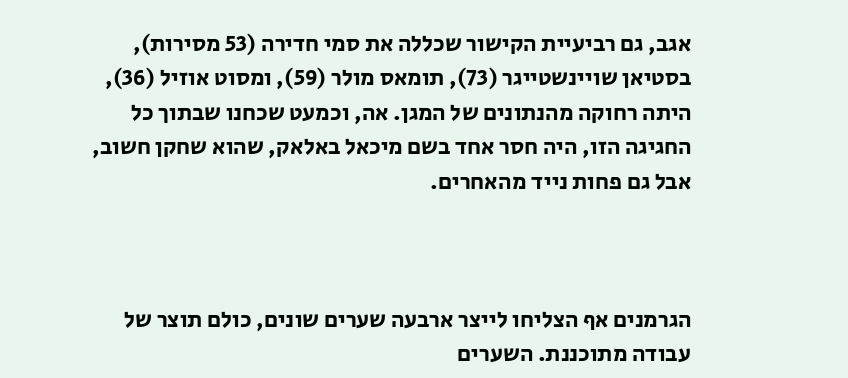אגב, גם רביעיית הקישור שכללה את סמי חדירה (53 מסירות), בסטיאן שויינשטייגר (73), תומאס מולר (59), ומסוט אוזיל (36), היתה רחוקה מהנתונים של המגן. אה, וכמעט שכחנו שבתוך כל החגיגה הזו, היה חסר אחד בשם מיכאל באלאק, שהוא שחקן חשוב, אבל גם פחות נייד מהאחרים.



הגרמנים אף הצליחו לייצר ארבעה שערים שונים, כולם תוצר של עבודה מתוכננת. השערים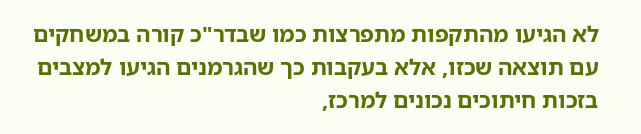לא הגיעו מהתקפות מתפרצות כמו שבדר"כ קורה במשחקים עם תוצאה שכזו, אלא בעקבות כך שהגרמנים הגיעו למצבים בזכות חיתוכים נכונים למרכז,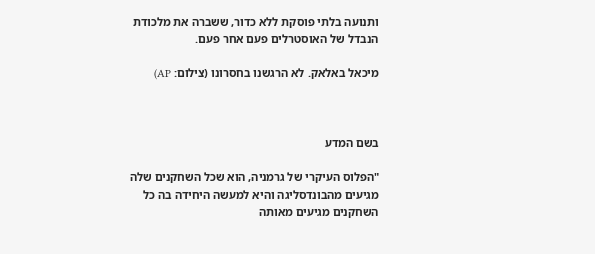ותנועה בלתי פוסקת ללא כדור, ששברה את מלכודת הנבדל של האוסטרלים פעם אחר פעם.

מיכאל באלאק. לא הרגשנו בחסרונו (צילום: AP)



בשם המדע

"הפלוס העיקרי של גרמניה, הוא שכל השחקנים שלה מגיעים מהבונדסליגה והיא למעשה היחידה בה כל השחקנים מגיעים מאותה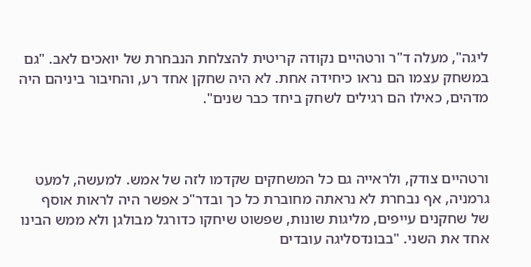ליגה", מעלה ד"ר ורטהיים נקודה קריטית להצלחת הנבחרת של יואכים לאב. "גם במשחק עצמו הם נראו כיחידה אחת. לא היה שחקן אחד רע, והחיבור ביניהם היה מדהים, כאילו הם רגילים לשחק ביחד כבר שנים".



ורטהיים צודק, ולראייה גם כל המשחקים שקדמו לזה של אמש. למעשה, למעט גרמניה, אף נבחרת לא נראתה מחוברת כל כך ובדר"כ אפשר היה לראות אוסף
של שחקנים עייפים, מליגות שונות, שפשוט שיחקו כדורגל מבולגן ולא ממש הבינו אחד את השני. "בבונדסליגה עובדים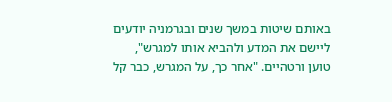באותם שיטות במשך שנים ובגרמניה יודעים ליישם את המדע ולהביא אותו למגרש", טוען ורטהיים. "אחר כך, על המגרש, כבר קל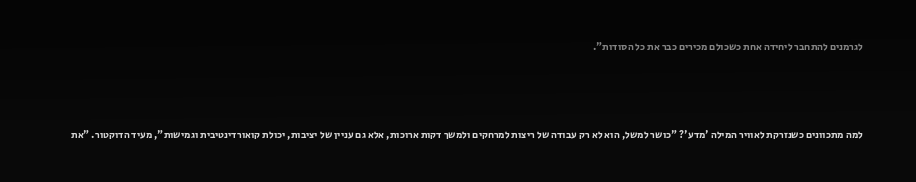לגרמנים להתחבר ליחידה אחת כשכולם מכירים כבר את כל הסודות".



למה מתכוונים כשנזרקת לאוויר המילה 'מדע'? "כושר למשל, הוא לא רק עבודה של ריצות למרחקים ולמשך דקות ארוכות, אלא גם עניין של יציבות, יכולת קואורדינטיבית וגמישות", מעיד הדוקטור. "את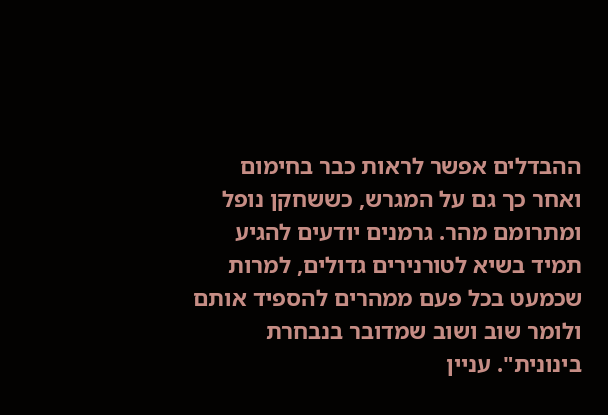ההבדלים אפשר לראות כבר בחימום ואחר כך גם על המגרש, כששחקן נופל ומתרומם מהר. גרמנים יודעים להגיע תמיד בשיא לטורנירים גדולים, למרות שכמעט בכל פעם ממהרים להספיד אותם ולומר שוב ושוב שמדובר בנבחרת בינונית". עניין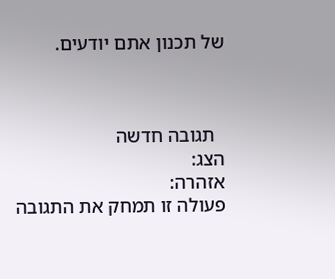של תכנון אתם יודעים.



  תגובה חדשה
הצג:
אזהרה:
פעולה זו תמחק את התגובה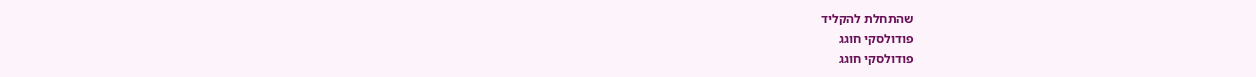שהתחלת להקליד
פודולסקי חוגג
פודולסקי חוגג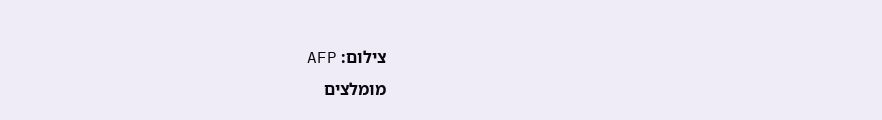צילום: AFP
מומלצים